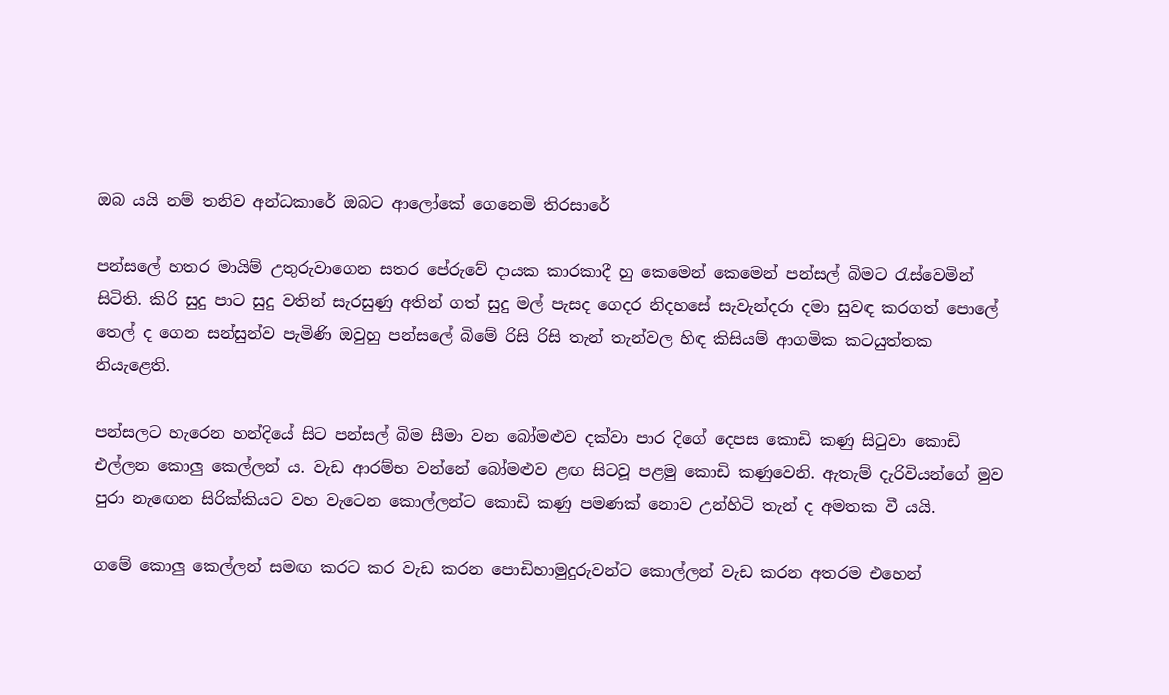ඔබ යයි නම් තනිව අන්ධකාරේ ඔබට ආලෝකේ ගෙනෙමි තිරසාරේ

පන්සලේ හතර මායිම් උතුරුවාගෙන සතර පේරුවේ දායක කාරකාදී හු කෙමෙන් කෙමෙන් පන්සල් බිමට රැස්වෙමින් සිටිති. කිරි සුදු පාට සුදු වතින් සැරසුණු අතින් ගත් සුදු මල් පැසද ගෙදර නිදහසේ සැවැන්දරා දමා සුවඳ කරගත් පොලේ තෙල් ද ගෙන සන්සුන්ව පැමිණි ඔවුහු පන්සලේ බිමේ රිසි රිසි තැන් තැන්වල හිඳ කිසියම් ආගමික කටයුත්තක නියැළෙති.

පන්සලට හැරෙන හන්දියේ සිට පන්සල් බිම සීමා වන බෝමළුව දක්වා පාර දිගේ දෙපස කොඩි කණු සිටුවා කොඩි එල්ලන කොලු කෙල්ලන් ය. වැඩ ආරම්භ වන්නේ බෝමළුව ළඟ සිටවූ පළමු කොඩි කණුවෙනි. ඇතැම් දැරිවියන්ගේ මුව පුරා නැඟෙන සිරික්කියට වහ වැටෙන කොල්ලන්ට කොඩි කණු පමණක් නොව උන්හිටි තැන් ද අමතක වී යයි.

ගමේ කොලු කෙල්ලන් සමඟ කරට කර වැඩ කරන පොඩිහාමුදුරුවන්ට කොල්ලන් වැඩ කරන අතරම එහෙන්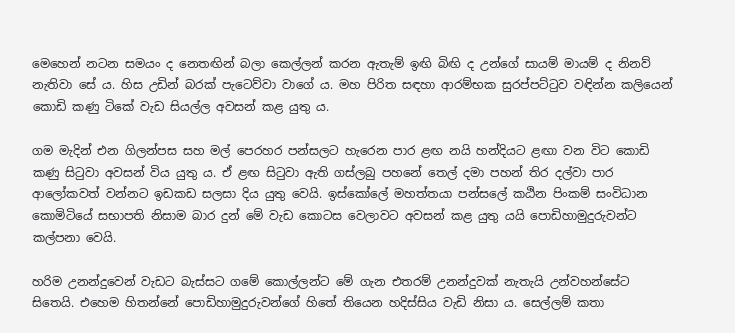මෙහෙන් නටන සමයං ද නෙතඟින් බලා කෙල්ලන් කරන ඇතැම් ඉඟි බිඟි ද උන්ගේ සායම් මායම් ද නිනව් නැතිවා සේ ය. හිස උඩින් බරක් පැටෙව්වා වාගේ ය. මහ පිරිත සඳහා ආරම්භක සුරප්පට්ටුව වඳින්න කලියෙන් කොඩි කණු ටිකේ වැඩ සියල්ල අවසන් කළ යුතු ය.

ගම මැදින් එන ගිලන්පස සහ මල් පෙරහර පන්සලට හැරෙන පාර ළඟ නයි හන්දියට ළඟා වන විට කොඩි කණු සිටුවා අවසන් විය යුතු ය. ඒ ළඟ සිටුවා ඇති ගස්ලබු පහනේ තෙල් දමා පහන් තිර දල්වා පාර ආලෝකවත් වන්නට ඉඩකඩ සලසා දිය යුතු වෙයි. ඉස්කෝලේ මහත්තයා පන්සලේ කඨින පිංකම් සංවිධාන කොමිටියේ සභාපති නිසාම බාර දුන් මේ වැඩ කොටස වෙලාවට අවසන් කළ යුතු යයි පොඩිහාමුදුරුවන්ට කල්පනා වෙයි.

හරිම උනන්දුවෙන් වැඩට බැස්සට ගමේ කොල්ලන්ට මේ ගැන එතරම් උනන්දුවක් නැතැයි උන්වහන්සේට සිතෙයි. එහෙම හිතන්නේ පොඩිහාමුදුරුවන්ගේ හිතේ තියෙන හදිස්සිය වැඩි නිසා ය. සෙල්ලම් කතා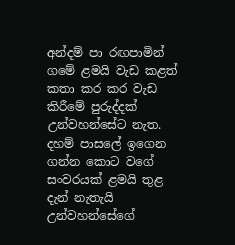අන්දම් පා රඟපාමින් ගමේ ළමයි වැඩ කළත් කතා කර කර වැඩ කිරීමේ පුරුද්දක් උන්වහන්සේට නැත. දහම් පාසලේ ඉගෙන ගන්න කොට වගේ සංවරයක් ළමයි තුළ දැන් නැතැයි උන්වහන්සේගේ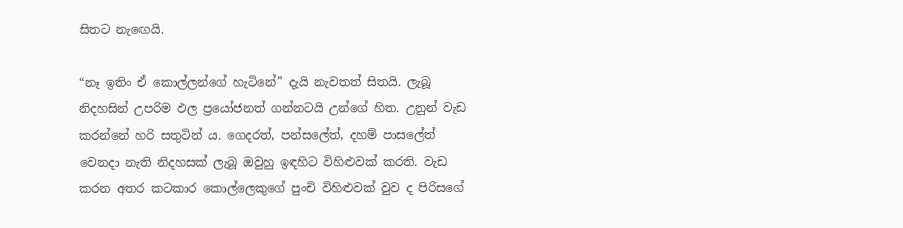සිතට නැඟෙයි.

“නෑ ඉතිං ඒ කොල්ලන්ගේ හැටිනේ” දැයි නැවතත් සිතයි. ලැබූ නිදහසින් උපරිම ඵල ප්‍රයෝජනත් ගන්නටයි උන්ගේ හිත. උනුන් වැඩ කරන්නේ හරි සතුටින් ය. ගෙදරත්, පන්සලේත්, දහම් පාසලේත් වෙනදා නැති නිදහසක් ලැබූ ඔවුහු ඉඳහිට විහිළුවක් කරති. වැඩ කරන අතර කටකාර කොල්ලෙකුගේ පුංචි විහිළුවක් වුව ද පිරිසගේ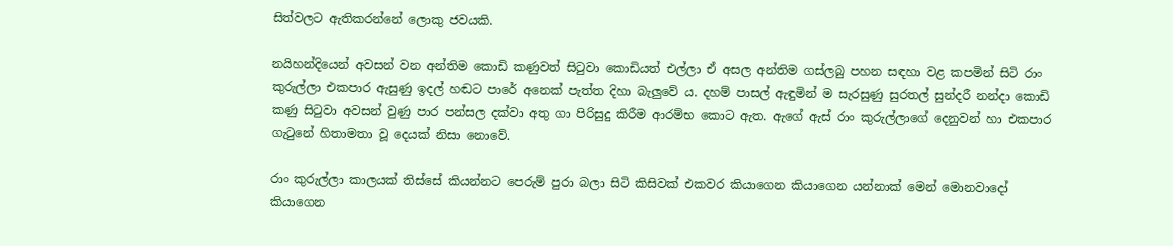සිත්වලට ඇතිකරන්නේ ලොකු ජවයකි.

නයිහන්දියෙන් අවසන් වන අන්තිම කොඩි කණුවත් සිටුවා කොඩියත් එල්ලා ඒ අසල අන්තිම ගස්ලබු පහන සඳහා වළ කපමින් සිටි රාං කුරුල්ලා එකපාර ඇසුණු ඉදල් හඬට පාරේ අනෙක් පැත්ත දිහා බැලුවේ ය. දහම් පාසල් ඇඳුමින් ම සැරසුණු සුරතල් සුන්දරී නන්දා කොඩි කණු සිටුවා අවසන් වුණු පාර පන්සල දක්වා අතු ගා පිරිසුදු කිරීම ආරම්භ කොට ඇත. ඇගේ ඇස් රාං කුරුල්ලාගේ දෙනුවන් හා එකපාර ගැටුනේ හිතාමතා වූ දෙයක් නිසා නොවේ.

රාං කුරුල්ලා කාලයක් තිස්සේ කියන්නට පෙරුම් පුරා බලා සිටි කිසිවක් එකවර කියාගෙන කියාගෙන යන්නාක් මෙන් මොනවාදෝ කියාගෙන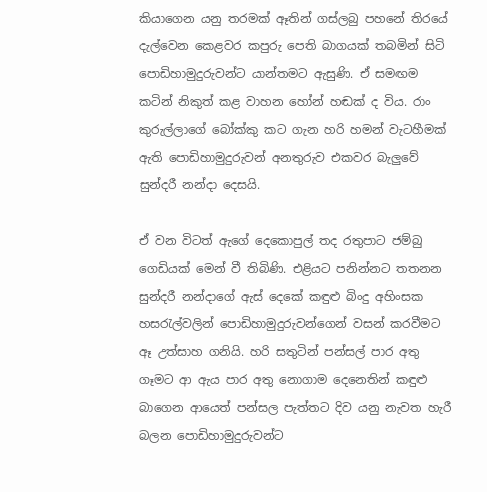කියාගෙන යනු තරමක් ඈතින් ගස්ලබු පහනේ තිරයේ දැල්වෙන කෙළවර කපුරු පෙති බාගයක් තබමින් සිටි පොඩිහාමුදුරුවන්ට යාන්තමට ඇසුණි. ඒ සමඟම කටින් නිකුත් කළ වාහන හෝන් හඬක් ද විය. රාං කුරුල්ලාගේ බෝක්කු කට ගැන හරි හමන් වැටහීමක් ඇති පොඩිහාමුදුරුවන් අනතුරුව එකවර බැලුවේ සුන්දරී නන්දා දෙසයි.

ඒ වන විටත් ඇගේ දෙකොපුල් තද රතුපාට ජම්බු ගෙඩියක් මෙන් වී තිබිණි. එළියට පනින්නට තතනන සුන්දරී නන්දාගේ ඇස් දෙකේ කඳුළු බිංදු අහිංසක හසරැල්වලින් පොඩිහාමුදුරුවන්ගෙන් වසන් කරවීමට ඈ උත්සාහ ගනියි. හරි සතුටින් පන්සල් පාර අතු ගෑමට ආ ඇය පාර අතු නොගාම දෙනෙතින් කඳුළු බාගෙන ආයෙත් පන්සල පැත්තට දිව යනු නැවත හැරී බලන පොඩිහාමුදුරුවන්ට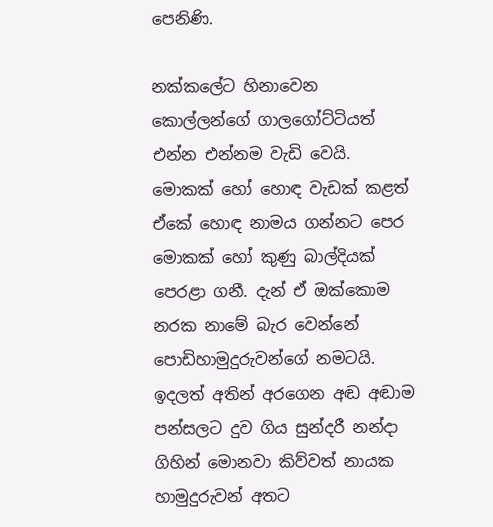පෙනිණි.

නක්කලේට හිනාවෙන කොල්ලන්ගේ ගාලගෝට්ටියත් එන්න එන්නම වැඩි වෙයි. මොකක් හෝ හොඳ වැඩක් කළත් ඒකේ හොඳ නාමය ගන්නට පෙර මොකක් හෝ කුණු බාල්දියක් පෙරළා ගනී. දැන් ඒ ඔක්කොම නරක නාමේ බැර වෙන්නේ පොඩිහාමුදුරුවන්ගේ නමටයි. ඉදලත් අතින් අරගෙන අඬ අඬාම පන්සලට දුව ගිය සුන්දරී නන්දා ගිහින් මොනවා කිව්වත් නායක හාමුදුරුවන් අතට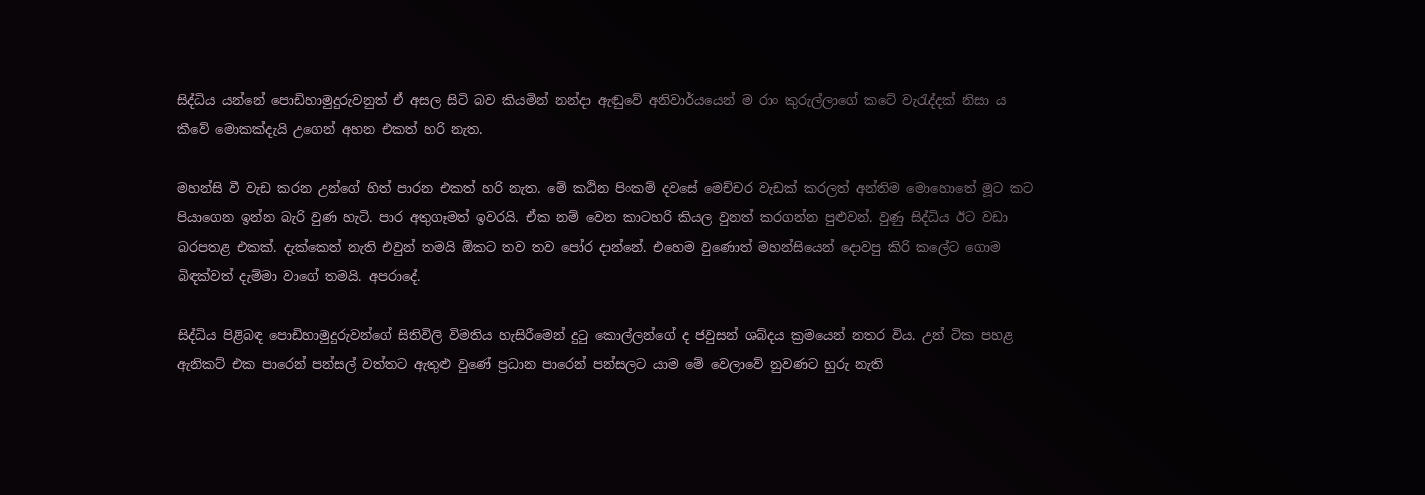සිද්ධිය යන්නේ පොඩිහාමුදුරුවනුත් ඒ අසල සිටි බව කියමින් නන්දා ඇඬුවේ අනිවාර්යයෙන් ම රාං කුරුල්ලාගේ කටේ වැරැද්දක් නිසා ය කීවේ මොකක්දැයි උගෙන් අහන එකත් හරි නැත.

මහන්සි වී වැඩ කරන උන්ගේ හිත් පාරන එකත් හරි නැත. මේ කඨින පිංකම් දවසේ මෙච්චර වැඩක් කරලත් අන්තිම මොහොතේ මූට කට පියාගෙන ඉන්න බැරි වුණ හැටි. පාර අතුගෑමත් ඉවරයි. ඒක නම් වෙන කාටහරි කියල වුනත් කරගන්න පුළුවන්. වුණු සිද්ධිය ඊට වඩා බරපතළ එකක්. දැක්කෙත් නැති එවුන් තමයි ඕකට තව තව පෝර දාන්නේ. එහෙම වුණොත් මහන්සියෙන් දොවපු කිරි කලේට ගොම බිඳක්වත් දැම්මා වාගේ තමයි. අපරාදේ.

සිද්ධිය පිළිබඳ පොඩිහාමුදුරුවන්ගේ සිතිවිලි විමතිය හැසිරීමෙන් දුටු ‍කොල්ලන්ගේ ද ජවුසන් ශබ්දය ක්‍රමයෙන් නතර විය. උන් ටික පහළ ඇනිකට් එක පාරෙන් පන්සල් වත්තට ඇතුළු වුණේ ප්‍රධාන පාරෙන් පන්සලට යාම මේ වෙලාවේ නුවණට හුරු නැති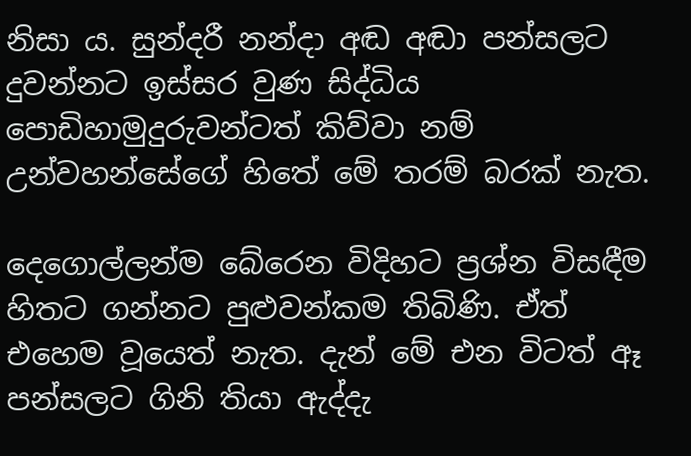නිසා ය. සුන්දරී නන්දා අඬ අඬා පන්සලට දුවන්නට ඉස්සර වුණ සිද්ධිය පොඩිහාමුදුරුවන්ටත් කිව්වා නම් උන්වහන්සේගේ හිතේ මේ තරම් බරක් නැත.

දෙගොල්ලන්ම බේරෙන විදිහට ප්‍රශ්න විසඳීම හිතට ගන්නට පුළුවන්කම තිබිණි. ඒත් එහෙම වූයෙත් නැත. දැන් මේ එන විටත් ඈ පන්සලට ගිනි තියා ඇද්දැ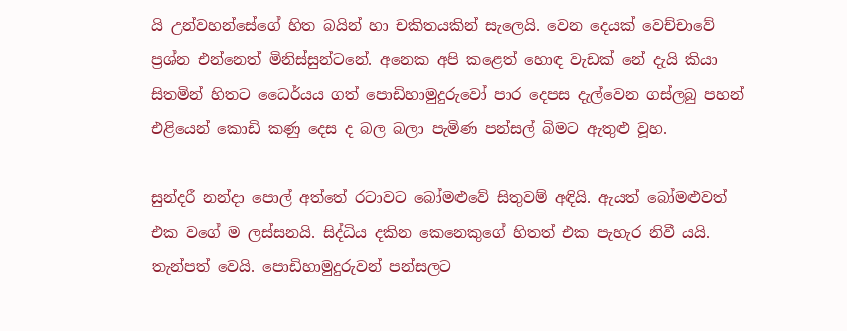යි උන්වහන්සේගේ හිත බයින් හා චකිතයකින් සැලෙයි. වෙන දෙයක් වෙච්චාවේ ප්‍රශ්න එන්නෙත් මිනිස්සුන්ටනේ. අනෙක අපි කළෙත් හොඳ වැඩක් නේ දැයි කියා සිතමින් හිතට ධෛර්යය ගත් පොඩිහාමුදුරුවෝ පාර දෙපස දැල්වෙන ගස්ලබු පහන් එළියෙන් කොඩි කණු දෙස ද බල බලා පැමිණ පන්සල් බිමට ඇතුළු වූහ.

සුන්දරී නන්දා පොල් අත්තේ රටාවට බෝමළුවේ සිතුවම් අඳියි. ඇයත් බෝමළුවත් එක වගේ ම ලස්සනයි. සිද්ධිය දකින කෙනෙකුගේ හිතත් එක පැහැර නිවී යයි. තැන්පත් වෙයි. පොඩිහාමුදුරුවන් පන්සලට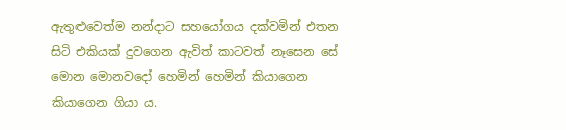ඇතුළුවෙත්ම නන්දාට සහයෝගය දක්වමින් එතන සිටි එකියක් දුවගෙන ඇවිත් කාටවත් නෑසෙන සේ මොන මොනවදෝ හෙමින් හෙමින් කියාගෙන කියාගෙන ගියා ය.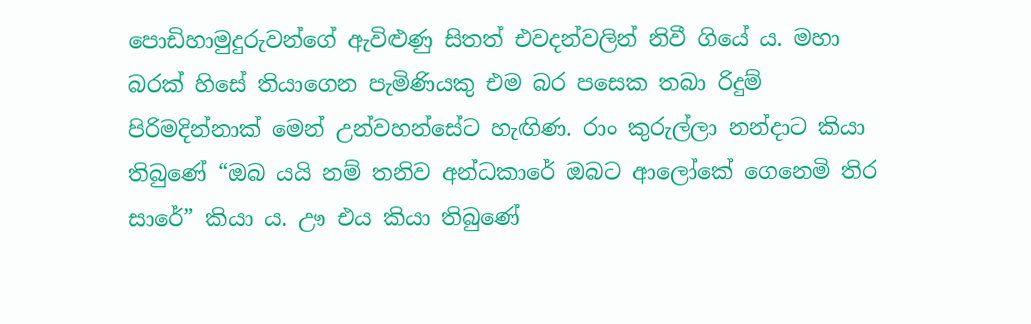පොඩිහාමුදුරුවන්ගේ ඇවිළුණු සිතත් එවදන්වලින් නිවී ගියේ ය. මහා බරක් හිසේ තියාගෙන පැමිණියකු එම බර පසෙක තබා රිදුම් පිරිමදින්නාක් මෙන් උන්වහන්සේට හැඟිණ. රාං කුරුල්ලා නන්දාට කියා තිබුණේ “ඔබ යයි නම් තනිව අන්ධකාරේ ඔබට ආලෝකේ ගෙනෙමි තිර සාරේ” කියා ය. ඌ එය කියා තිබුණේ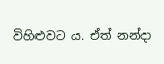විහිළුවට ය. ඒත් නන්දා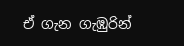ඒ ගැන ගැඹුරින්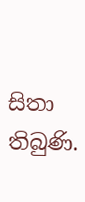සිතා තිබුණි.